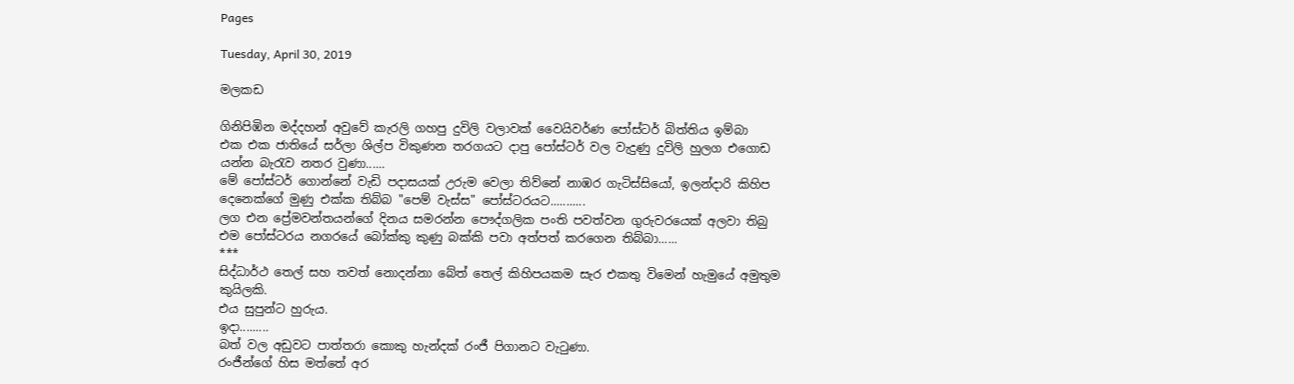Pages

Tuesday, April 30, 2019

මලකඩ

ගිනිපිඹින මද්දහන් අවුවේ කැරලි ගහපු දුවිලි වලාවක් වෛයිවර්ණ පෝස්ටර් බිත්තිය ඉම්බා
එක එක ජාතියේ සර්ලා ශිල්ප විකුණන තරගයට දාපු පෝස්ටර් වල වැදුණු දුවිලි හුලග එගොඩ යන්න බැරැව නතර වුණා......
මේ පෝස්ටර් ගොන්නේ වැඩි පදාසයක් උරුම වෙලා තිව්නේ නාඹර ගැටිස්සියෝ, ඉලන්දාරි කිහිප දෙනෙක්ගේ මුණු එක්ක තිබ්බ "පෙම් වැස්ස" පෝස්ටරයට...........
ලග එන ප්‍රේමවන්තයන්ගේ දිනය සමරන්න පෞද්ගලික පංති පවත්වන ගුරුවරයෙක් අලවා තිබු එම පෝස්ටරය නගරයේ බෝක්කු කුණු බක්කි පවා අත්පත් කරගෙන තිබ්බා......
***
සිද්ධාර්ථ තෙල් සහ තවත් නොදන්නා බේත් තෙල් කිහිපයකම සැර එකතු විමෙන් හැමුයේ අමුතුම කුයිලකි.
එය සුපුන්ට හුරුය.
ඉදා.........
බත් වල අඩුවට පාත්තරා කොකු හැන්දක් රංජී පිගානට වැටුණා.
රංජීන්ගේ හිස මත්තේ අර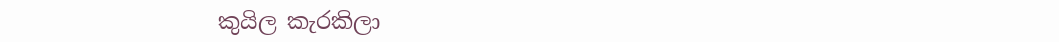කුයිල කැරකිලා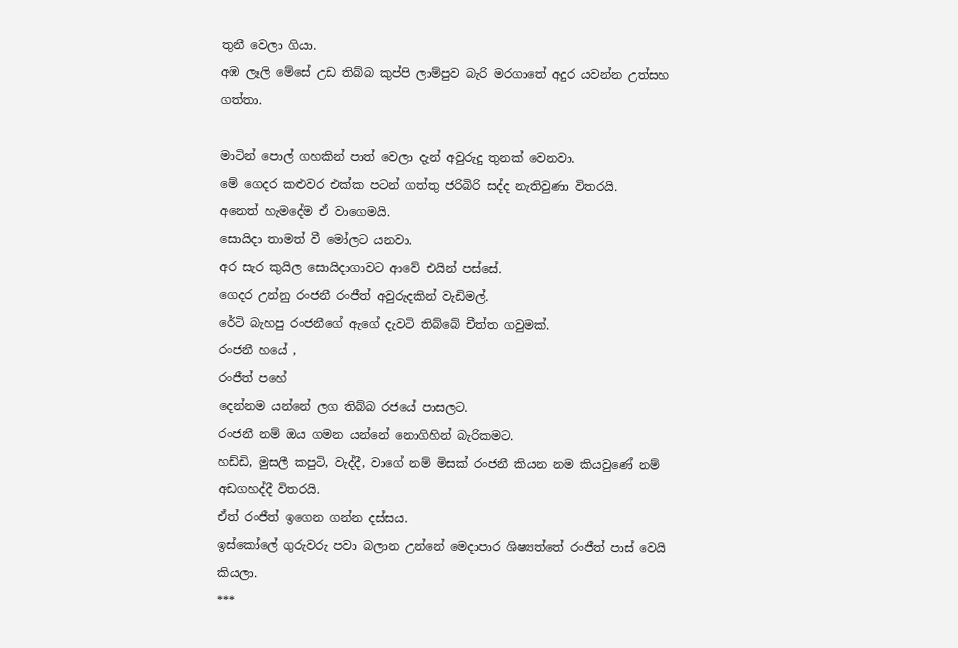තුනී වෙලා ගියා.
අඹ ලෑලි මේසේ උඩ තිබ්බ කුප්පි ලාම්පුව බැරි මරගාතේ අදුර යවන්න උත්සහ ගත්තා.

මාටින් පොල් ගහකින් පාත් වෙලා දැන් අවුරුදු තුනක් වෙනවා.
මේ ගෙදර කළුවර එක්ක පටන් ගත්තු ජරිබිරි සද්ද නැතිවුණා විතරයි.
අනෙත් හැමදේම ඒ වාගෙමයි.
සොයිදා තාමත් වී මෝලට යනවා.
අර සැර කුයිල සොයිදාගාවට ආවේ එයින් පස්සේ.
ගෙදර උන්නු රංජනී රංජීත් අවුරුදකින් වැඩිමල්.
රේටි බැහපු රංජනීගේ ඇගේ දැවටි තිබ්බේ චීත්ත ගවුමක්.
රංජනී හයේ ,
රංජීත් පහේ
දෙන්නම යන්නේ ලග තිබ්බ රජයේ පාසලට.
රංජනී නම් ඔය ගමන යන්නේ නොගිහින් බැරිකමට.
හඩ්ඩි, මුසලී කපුටි, වැද්දී, වාගේ නම් මිසක් රංජනී කියන නම කියවුණේ නම් අඩගහද්දී විතරයි.
ඒත් රංජීත් ඉගෙන ගන්න දස්සය.
ඉස්කෝලේ ගුරුවරු පවා බලාන උන්නේ මෙදාපාර ශිෂ්‍යත්තේ රංජීත් පාස් වෙයි කියලා.
***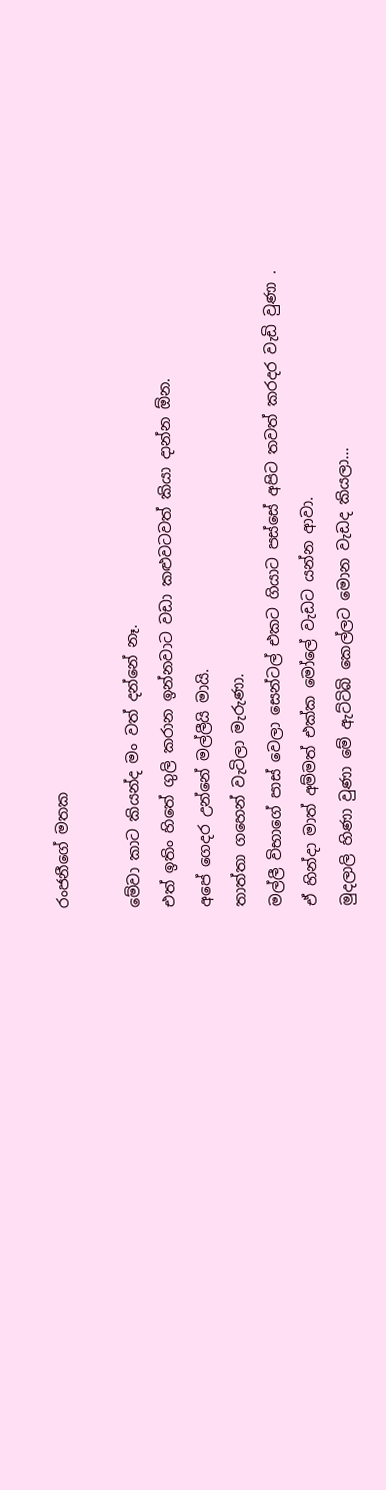රංජනීගේ මතක

මේවා කාට කියන්ද මං වත් දන්නේ නෑ.
එත් ඉතිං හිතේ ගුලි කරාන ඉන්නවාට වඩා කළුවටවත් කියා දාන්න ඕන.
අපේ ගෙදර උන්නේ මල්ලීයි මායි.
තාත්තා ගහෙන් වැටිලා මැරුණා.
මල්ලී විභාගේ පාස් වෙලා සෙන්ටල් එකට ගියාට පස්සේ අපිට තවත් කරදර වැඩි වුණා .
ඒ හින්දා මාත් අම්මත් එක්ක මෝලේ වැඩට යන්න ආවා.
මුදලාලි හිණා වුණා මේ ඇට්ටිබි කෙල්ලට මොන වැඩද කියලා...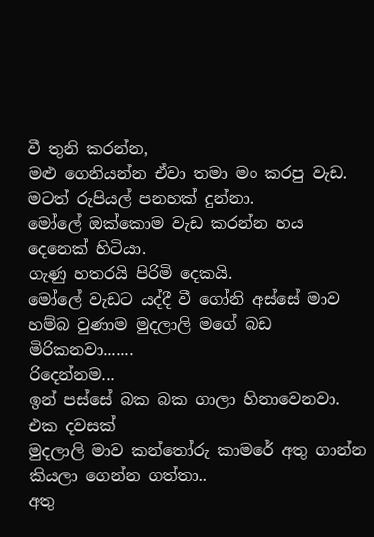වී තුනි කරන්න,
මළු ගෙනියන්න ඒවා තමා මං කරපු වැඩ.
මටත් රුපියල් පනහක් දුන්නා.
මෝලේ ඔක්කොම වැඩ කරන්න හය දෙනෙක් හිටියා.
ගැණු හතරයි පිරිමි දෙකයි.
මෝලේ වැඩට යද්දී වී ගෝනි අස්සේ මාව හම්බ වුණාම මුදලාලි මගේ බඩ මිරිකනවා.......
රිදෙන්නම...
ඉන් පස්සේ බක බක ගාලා හිනාවෙනවා.
එක දවසක්
මුදලාලි මාව කන්තෝරු කාමරේ අතු ගාන්න කියලා ගෙන්න ගත්තා..
අතු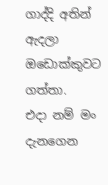ගාද්දි අතින් ඇදලා ඔඩොක්කුවට ගත්තා.
එදා නම් මං දැනගෙන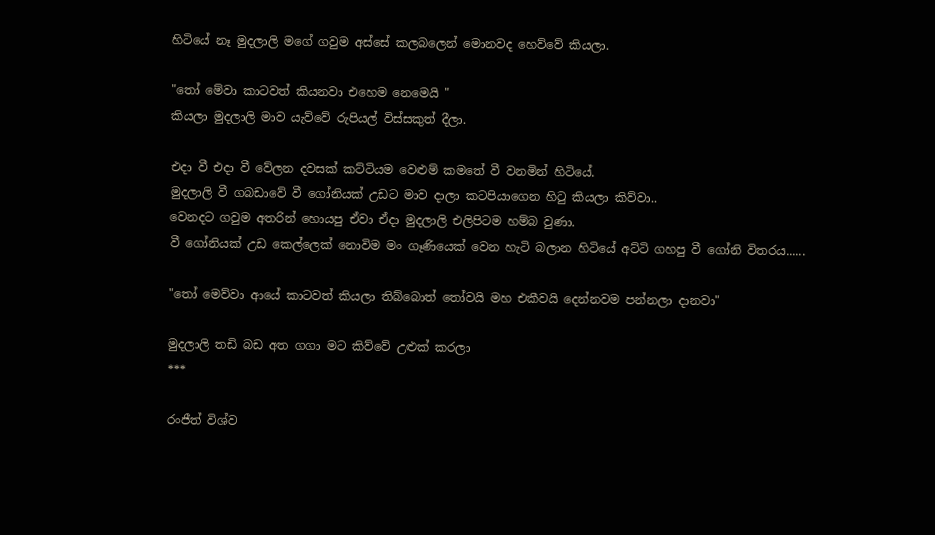හිටියේ නෑ මුදලාලි මගේ ගවුම අස්සේ කලබලෙන් මොනවද හෙව්වේ කියලා.

"තෝ මේවා කාටවත් කියනවා එහෙම නෙමෙයි "
කියලා මුදලාලි මාව යැව්වේ රුපියල් විස්සකුත් දීලා.

එදා වී එදා වී වේලන දවසක් කට්ටියම වෙළුම් කමතේ වී වනමින් හිටියේ.
මුදලාලි වී ගබඩාවේ වී ගෝනියක් උඩට මාව දාලා කටපියාගෙන හිටු කියලා කිව්වා..
වෙනදට ගවුම අතරින් හොයපු ඒවා ඒදා මුදලාලි එලිපිටම හම්බ වුණා.
වී ගෝනියක් උඩ කෙල්ලෙක් නොවිම මං ගෑණියෙක් වෙන හැටි බලාන හිටියේ අට්ටි ගහපු වී ගෝනි විතරය......

"තෝ මෙව්වා ආයේ කාටවත් කියලා තිබ්බොත් තෝවයි මහ එකීවයි දෙන්නවම පන්නලා දානවා"

මුදලාලි තඩි බඩ අත ගගා මට කිව්වේ උළුක් කරලා
***

රංජීත් විශ්ව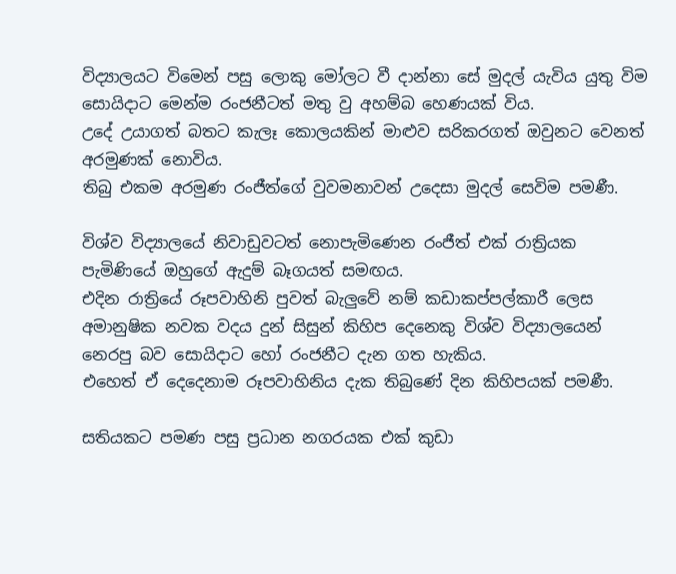විද්‍යාලයට විමෙන් පසු ලොකු මෝලට වී දාන්නා සේ මුදල් යැවිය යුතු විම සොයිදාට මෙන්ම රංජනීටත් මතු වු අහම්බ හෙණයක් විය.
උදේ උයාගත් බතට කැලෑ කොලයකින් මාළුව සරිකරගත් ඔවුනට වෙනත් අරමුණක් නොවිය.
තිබු එකම අරමුණ රංජීත්ගේ වුවමනාවන් උදෙසා මුදල් සෙවිම පමණී.

විශ්ව විද්‍යාලයේ නිවාඩුවටත් නොපැමිණෙන රංජීත් එක් රාත්‍රියක පැමිණියේ ඔහුගේ ඇදුම් බෑගයත් සමඟය.
එදින රාත්‍රියේ රූපවාහිනි පුවත් බැලුවේ නම් කඩාකප්පල්කාරී ලෙස අමානුෂික නවක වදය දුන් සිසුන් කිහිප දෙනෙකු විශ්ව විද්‍යාලයෙන් නෙරපු බව සොයිදාට හෝ රංජනීට දැන ගත හැකිය.
එහෙත් ඒ දෙදෙනාම රූපවාහිනිය දැක තිබුණේ දින කිහිපයක් පමණී.

සතියකට පමණ පසු ප්‍රධාන නගරයක එක් කුඩා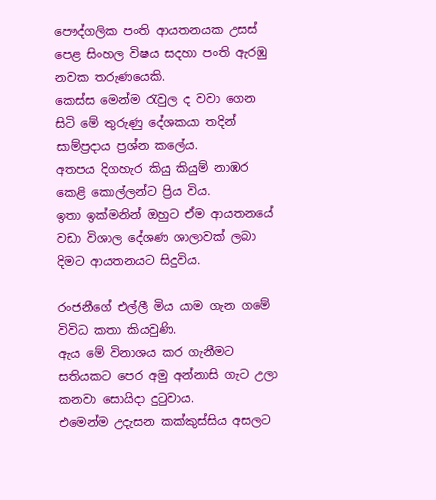පෞද්ගලික පංති ආයතනයක උසස් පෙළ සිංහල විෂය සදහා පංති ඇරඹු නවක තරුණයෙකි.
කෙස්ස මෙන්ම රැවුල ද වවා ගෙන සිටි මේ තුරුණු දේශකයා තදින් සාම්ප්‍රදාය ප්‍රශ්න කලේය.
අතපය දිගහැර කියු කියුම් නාඹර කෙළි කොල්ලන්ට ප්‍රිය විය.
ඉතා ඉක්මනින් ඔහුට ඒම ආයතනයේ වඩා විශාල දේශණ ශාලාවක් ලබා දිමට ආයතනයට සිදුවිය.

රංජනීගේ එල්ලී මිය යාම ගැන ගමේ විවිධ කතා කියවුණි.
ඇය මේ විනාශය කර ගැනීමට සතියකට පෙර අමු අන්නාසි ගැට උලා කනවා සොයිදා දුටුවාය.
එමෙන්ම උදැසන කක්කුස්සිය අසලට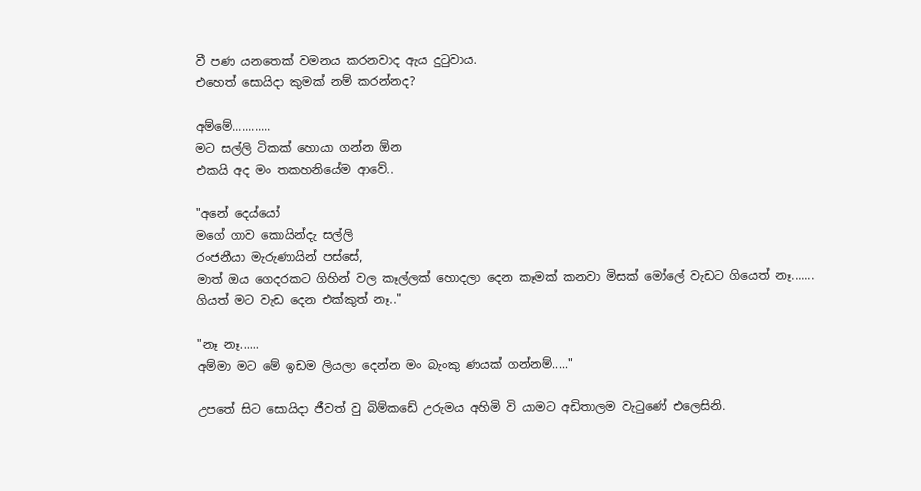වී පණ යනතෙක් වමනය කරනවාද ඇය දුටුවාය.
එහෙත් සොයිදා කුමක් නම් කරන්නද?

අම්මේ............
මට සල්ලි ටිකක් හොයා ගන්න ඕන
එකයි අද මං තකහනියේම ආවේ..

"අනේ දෙය්යෝ
මගේ ගාව කොයින්දැ සල්ලි
රංජනීයා මැරුණායින් පස්සේ,
මාත් ඔය ගෙදරකට ගිහින් වල කෑල්ලක් හොදලා දෙන කෑමක් කනවා මිසක් මෝලේ වැඩට ගියෙත් නෑ.......
ගියත් මට වැඩ දෙන එක්කුත් නෑ.."

"නෑ නෑ......
අම්මා මට මේ ඉඩම ලියලා දෙන්න මං බැංකු ණයක් ගන්නම්....."

උපතේ සිට සොයිදා ජීවත් වු බිම්කඩේ උරුමය අහිමි වි යාමට අඩිතාලම වැටුණේ එලෙසිනි.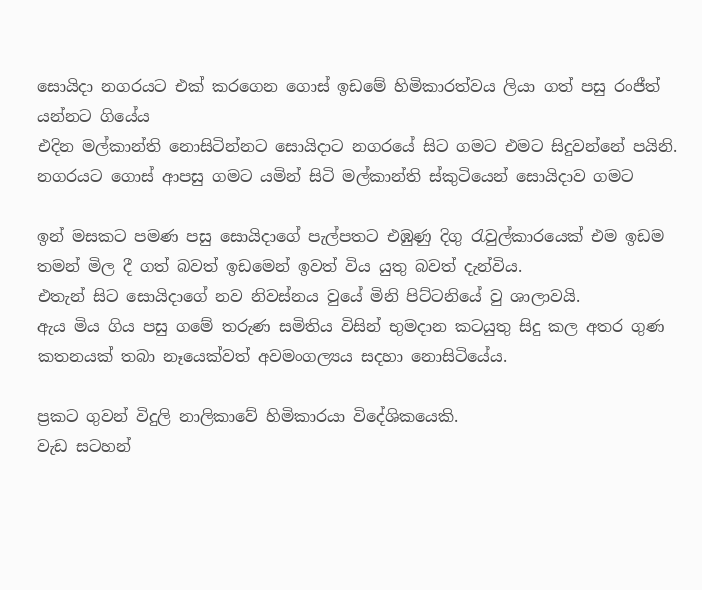සොයිදා නගරයට එක් කරගෙන ගොස් ඉඩමේ හිමිකාරත්වය ලියා ගත් පසු රංජීත් යන්නට ගියේය
එදින මල්කාන්ති නොසිටින්නට සොයිදාට නගරයේ සිට ගමට එමට සිදුවන්නේ පයිනි.
නගරයට ගොස් ආපසු ගමට යමින් සිටි මල්කාන්ති ස්කුටියෙන් සොයිදාව ගමට

ඉන් මසකට පමණ පසු සොයිදාගේ පැල්පතට එඹුණු දිගු රැවුල්කාරයෙක් එම ඉඩම තමන් මිල දී ගත් බවත් ඉඩමෙන් ඉවත් විය යුතු බවත් දැන්විය.
එතැන් සිට සොයිදාගේ නව නිවස්නය වුයේ මිනි පිට්ටනියේ වු ශාලාවයි.
ඇය මිය ගිය පසු ගමේ තරුණ සමිතිය විසින් භුමදාන කටයුතු සිදු කල අතර ගුණ කතනයක් තබා නෑයෙක්වත් අවමංගල්‍යය සදහා නොසිටියේය.

ප්‍රකට ගුවන් විදුලි නාලිකාවේ හිමිකාරයා විදේශිකයෙකි.
වැඩ සටහන්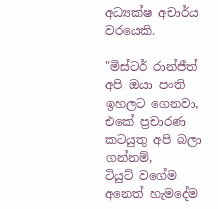අධ්‍යක්ෂ අචාර්ය වරයෙකි.

"මිස්ටර් රාන්ජීත් අපි ඔයා පංති ඉහලට ගෙනවා,
එකේ ප්‍රචාරණ කටයුතු අපි බලා ගන්නම්,
ටියුට් වගේම අනෙත් හැමදේම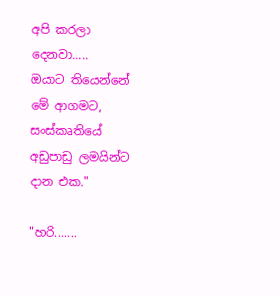අපි කරලා දෙනවා.....
ඔයාට තියෙන්නේ මේ ආගමට, සංස්කෘතියේ අඩුපාඩු ලමයින්ට දාන එක."

"හරි.......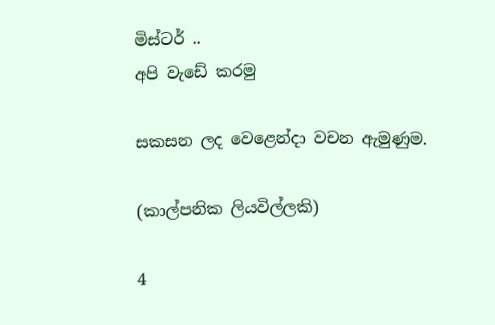මිස්ටර් ..
අපි වැඩේ කරමු

සකසන ලද වෙළෙන්දා වචන ඇමුණුම.

(කාල්පනික ලියවිල්ලකි)

4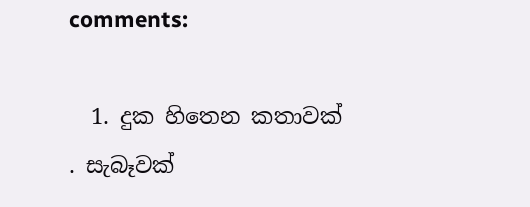comments:

  1. දුක හිතෙන කතාවක් . සැබෑවක්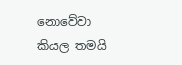නොවේවා කියල තමයි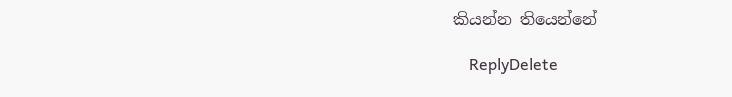කියන්න තියෙන්නේ

    ReplyDelete